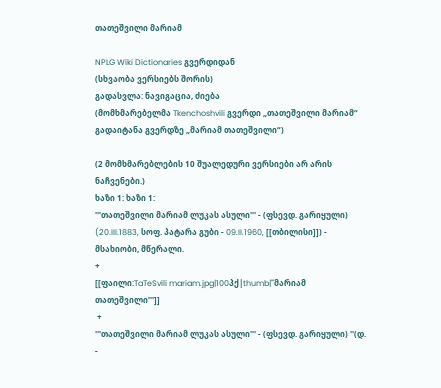თათეშვილი მარიამ

NPLG Wiki Dictionaries გვერდიდან
(სხვაობა ვერსიებს შორის)
გადასვლა: ნავიგაცია, ძიება
(მომხმარებელმა Tkenchoshvili გვერდი „თათეშვილი მარიამ“ გადაიტანა გვერდზე „მარიამ თათეშვილი“)

(2 მომხმარებლების 10 შუალედური ვერსიები არ არის ნაჩვენები.)
ხაზი 1: ხაზი 1:
'''თათეშვილი მარიამ ლუკას ასული''' - (ფსევდ. გარიყული) (20.III.1883, სოფ. პატარა გუბი - 09.II.1960, [[თბილისი]]) - მსახიობი, მწერალი.
+
[[ფაილი:TaTeSvili mariam.jpg|100პქ|thumb|'''მარიამ თათეშვილი''']]
 +
'''თათეშვილი მარიამ ლუკას ასული''' - (ფსევდ. გარიყული) ''(დ. -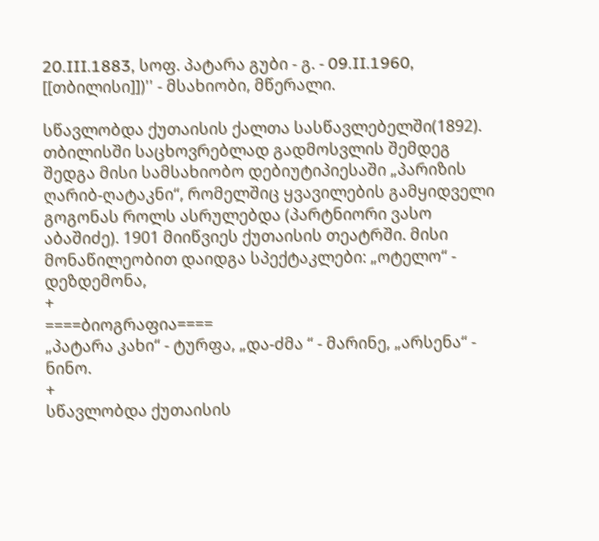20.III.1883, სოფ. პატარა გუბი - გ. - 09.II.1960, [[თბილისი]])'' - მსახიობი, მწერალი.

სწავლობდა ქუთაისის ქალთა სასწავლებელში(1892). თბილისში საცხოვრებლად გადმოსვლის შემდეგ შედგა მისი სამსახიობო დებიუტიპიესაში „პარიზის ღარიბ-ღატაკნი“, რომელშიც ყვავილების გამყიდველი გოგონას როლს ასრულებდა (პარტნიორი ვასო აბაშიძე). 1901 მიიწვიეს ქუთაისის თეატრში. მისი მონაწილეობით დაიდგა სპექტაკლები: „ოტელო“ - დეზდემონა,
+
====ბიოგრაფია====
„პატარა კახი“ - ტურფა, „და-ძმა “ - მარინე, „არსენა“ - ნინო.
+
სწავლობდა ქუთაისის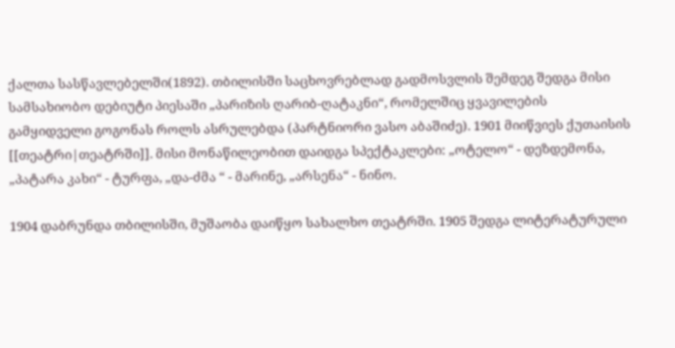ქალთა სასწავლებელში(1892). თბილისში საცხოვრებლად გადმოსვლის შემდეგ შედგა მისი სამსახიობო დებიუტი პიესაში „პარიზის ღარიბ-ღატაკნი“, რომელშიც ყვავილების გამყიდველი გოგონას როლს ასრულებდა (პარტნიორი ვასო აბაშიძე). 1901 მიიწვიეს ქუთაისის [[თეატრი|თეატრში]]. მისი მონაწილეობით დაიდგა სპექტაკლები: „ოტელო“ - დეზდემონა, „პატარა კახი“ - ტურფა, „და-ძმა “ - მარინე, „არსენა“ - ნინო.

1904 დაბრუნდა თბილისში, მუშაობა დაიწყო სახალხო თეატრში. 1905 შედგა ლიტერატურული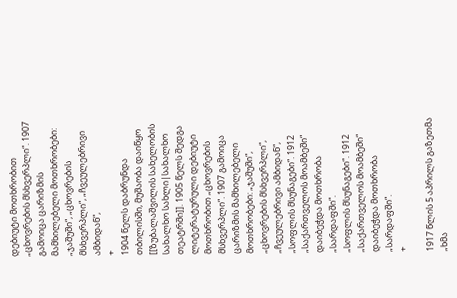დებიუტი მოთხრობით „ცხოვრების მსხვერპლი“. 1907 გამოიცა ცარიზმის მამხილებელი მოთხრობები: „ჯაშუში“, „ცხოვრების მსხვერპლი“, „ჩვეულებრივი ამბიდან“,
+
1904 წელს დაბრუნდა თბილისში, მუშაობა დაიწყო [[ზუბალაშვილის სახელობის სახალხო სახლი|სახალხო თეატრში]]. 1905 წელს შედგა ლიტერატურული დებიუტი მოთხრობით „ცხოვრების მსხვერპლი“. 1907 გამოიცა ცარიზმის მამხილებელი მოთხრობები: „ჯაშუში“, „ცხოვრების მსხვერპლი“, „ჩვეულებრივი ამბიდან“, „სოფლის მსუნაგები“. 1912 „საქართველოს მოამბეში“ დაიბეჭდა მოთხრობა „სარდაფში“.
„სოფლის მსუნაგები“. 1912 „საქართველოს მოამბეში“ დაიბეჭდა მოთხრობა „სარდაფში“.
+

1917 წლის 5 აპრილს გაზეთმა „ხმა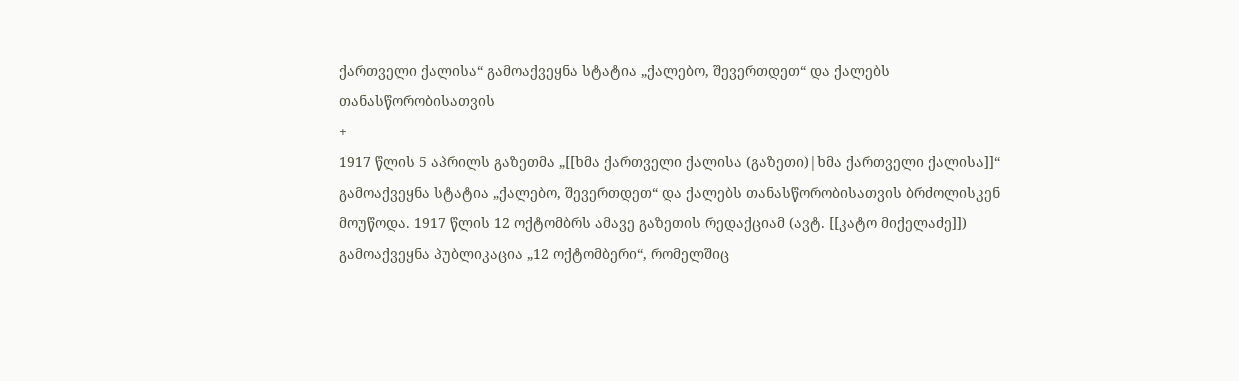ქართველი ქალისა“ გამოაქვეყნა სტატია „ქალებო, შევერთდეთ“ და ქალებს თანასწორობისათვის
+
1917 წლის 5 აპრილს გაზეთმა „[[ხმა ქართველი ქალისა (გაზეთი)|ხმა ქართველი ქალისა]]“ გამოაქვეყნა სტატია „ქალებო, შევერთდეთ“ და ქალებს თანასწორობისათვის ბრძოლისკენ მოუწოდა. 1917 წლის 12 ოქტომბრს ამავე გაზეთის რედაქციამ (ავტ. [[კატო მიქელაძე]]) გამოაქვეყნა პუბლიკაცია „12 ოქტომბერი“, რომელშიც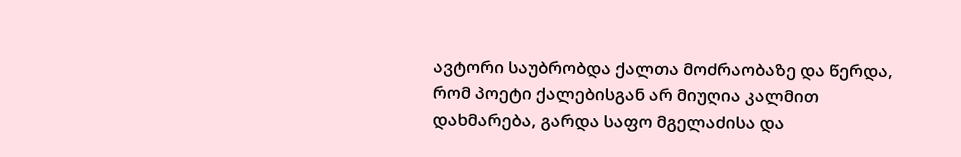ავტორი საუბრობდა ქალთა მოძრაობაზე და წერდა, რომ პოეტი ქალებისგან არ მიუღია კალმით დახმარება, გარდა საფო მგელაძისა და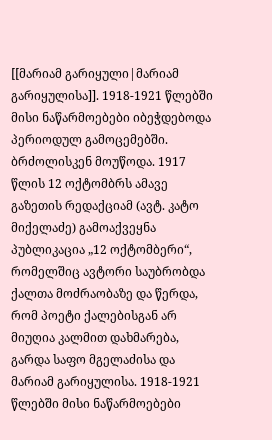[[მარიამ გარიყული|მარიამ გარიყულისა]]. 1918-1921 წლებში მისი ნაწარმოებები იბეჭდებოდა პერიოდულ გამოცემებში.
ბრძოლისკენ მოუწოდა. 1917 წლის 12 ოქტომბრს ამავე გაზეთის რედაქციამ (ავტ. კატო მიქელაძე) გამოაქვეყნა პუბლიკაცია „12 ოქტომბერი“, რომელშიც ავტორი საუბრობდა ქალთა მოძრაობაზე და წერდა, რომ პოეტი ქალებისგან არ მიუღია კალმით დახმარება, გარდა საფო მგელაძისა და მარიამ გარიყულისა. 1918-1921 წლებში მისი ნაწარმოებები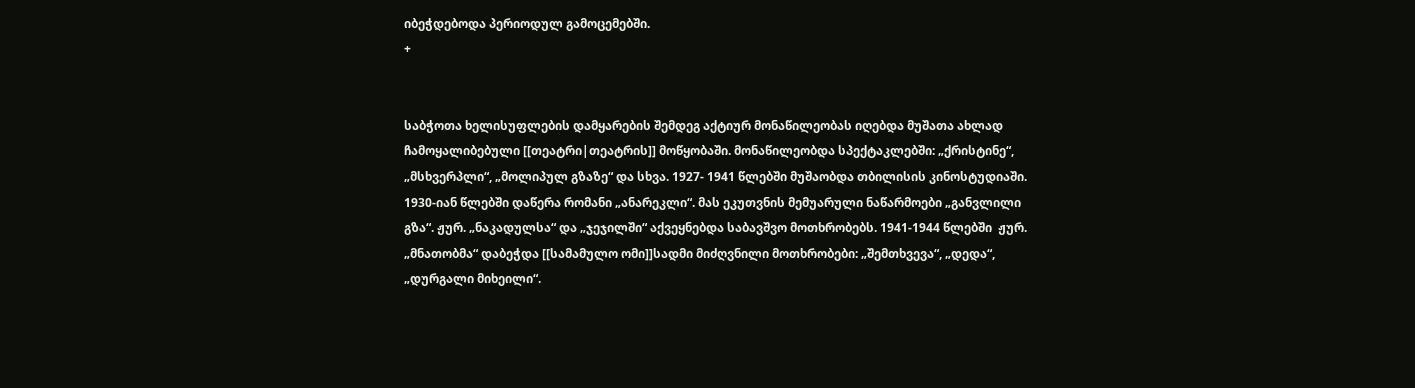იბეჭდებოდა პერიოდულ გამოცემებში.
+


საბჭოთა ხელისუფლების დამყარების შემდეგ აქტიურ მონაწილეობას იღებდა მუშათა ახლად ჩამოყალიბებული [[თეატრი|თეატრის]] მოწყობაში. მონაწილეობდა სპექტაკლებში: „ქრისტინე“, „მსხვერპლი“, „მოლიპულ გზაზე“ და სხვა. 1927- 1941 წლებში მუშაობდა თბილისის კინოსტუდიაში. 1930-იან წლებში დაწერა რომანი „ანარეკლი“. მას ეკუთვნის მემუარული ნაწარმოები „განვლილი გზა“. ჟურ. „ნაკადულსა“ და „ჯეჯილში“ აქვეყნებდა საბავშვო მოთხრობებს. 1941-1944 წლებში  ჟურ. „მნათობმა“ დაბეჭდა [[სამამულო ომი]]სადმი მიძღვნილი მოთხრობები: „შემთხვევა“, „დედა“, „დურგალი მიხეილი“.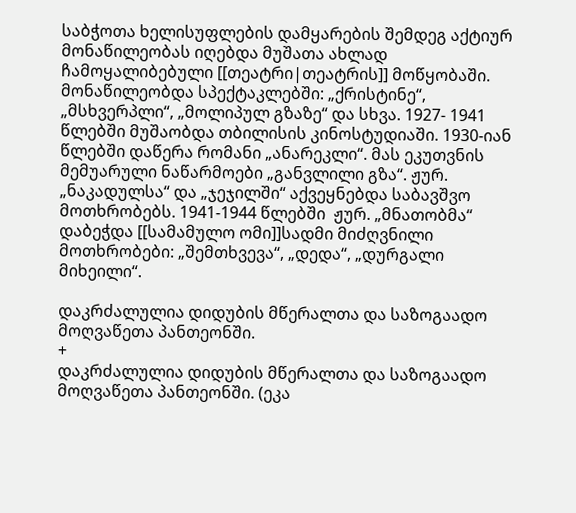საბჭოთა ხელისუფლების დამყარების შემდეგ აქტიურ მონაწილეობას იღებდა მუშათა ახლად ჩამოყალიბებული [[თეატრი|თეატრის]] მოწყობაში. მონაწილეობდა სპექტაკლებში: „ქრისტინე“, „მსხვერპლი“, „მოლიპულ გზაზე“ და სხვა. 1927- 1941 წლებში მუშაობდა თბილისის კინოსტუდიაში. 1930-იან წლებში დაწერა რომანი „ანარეკლი“. მას ეკუთვნის მემუარული ნაწარმოები „განვლილი გზა“. ჟურ. „ნაკადულსა“ და „ჯეჯილში“ აქვეყნებდა საბავშვო მოთხრობებს. 1941-1944 წლებში  ჟურ. „მნათობმა“ დაბეჭდა [[სამამულო ომი]]სადმი მიძღვნილი მოთხრობები: „შემთხვევა“, „დედა“, „დურგალი მიხეილი“.

დაკრძალულია დიდუბის მწერალთა და საზოგაადო მოღვაწეთა პანთეონში.
+
დაკრძალულია დიდუბის მწერალთა და საზოგაადო მოღვაწეთა პანთეონში. (ეკა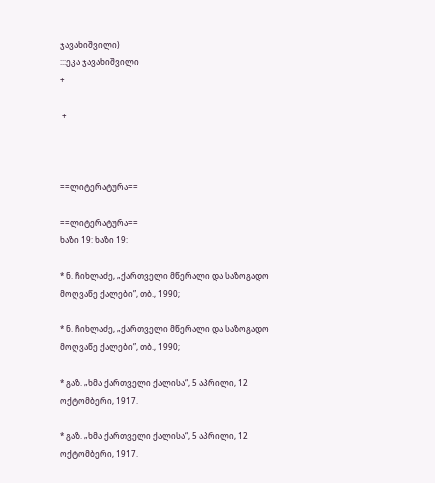ჯავახიშვილი)
:::ეკა ჯავახიშვილი
+

 +



==ლიტერატურა==

==ლიტერატურა==
ხაზი 19: ხაზი 19:

* ნ. ჩიხლაძე, „ქართველი მწერალი და საზოგადო მოღვაწე ქალები”, თბ., 1990;

* ნ. ჩიხლაძე, „ქართველი მწერალი და საზოგადო მოღვაწე ქალები”, თბ., 1990;

* გაზ. „ხმა ქართველი ქალისა“, 5 აპრილი, 12 ოქტომბერი, 1917.

* გაზ. „ხმა ქართველი ქალისა“, 5 აპრილი, 12 ოქტომბერი, 1917.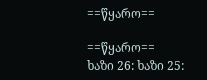==წყარო==

==წყარო==
ხაზი 26: ხაზი 25: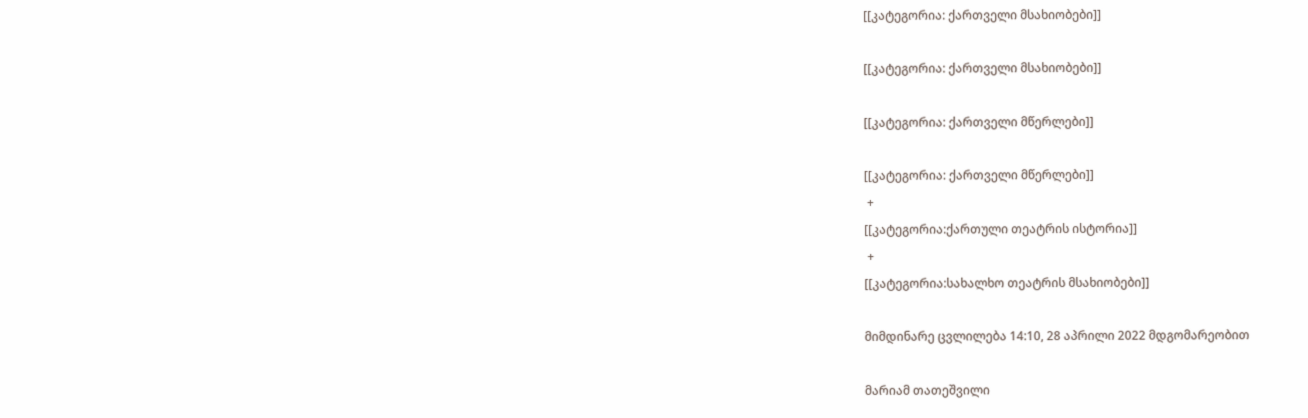[[კატეგორია: ქართველი მსახიობები]]

[[კატეგორია: ქართველი მსახიობები]]

[[კატეგორია: ქართველი მწერლები]]

[[კატეგორია: ქართველი მწერლები]]
 +
[[კატეგორია:ქართული თეატრის ისტორია]]
 +
[[კატეგორია:სახალხო თეატრის მსახიობები]]

მიმდინარე ცვლილება 14:10, 28 აპრილი 2022 მდგომარეობით

მარიამ თათეშვილი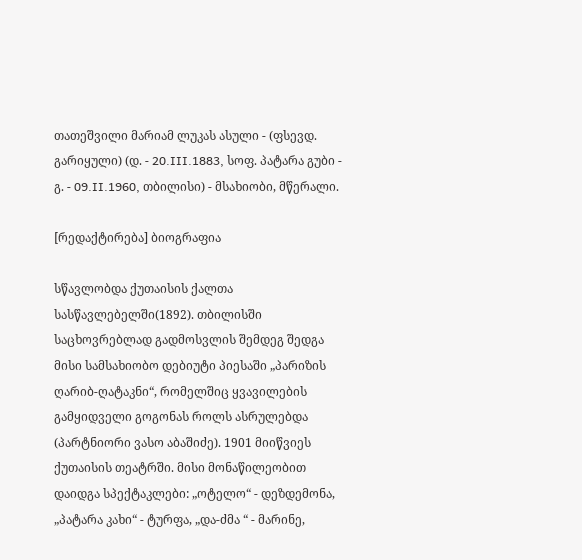თათეშვილი მარიამ ლუკას ასული - (ფსევდ. გარიყული) (დ. - 20.III.1883, სოფ. პატარა გუბი - გ. - 09.II.1960, თბილისი) - მსახიობი, მწერალი.

[რედაქტირება] ბიოგრაფია

სწავლობდა ქუთაისის ქალთა სასწავლებელში(1892). თბილისში საცხოვრებლად გადმოსვლის შემდეგ შედგა მისი სამსახიობო დებიუტი პიესაში „პარიზის ღარიბ-ღატაკნი“, რომელშიც ყვავილების გამყიდველი გოგონას როლს ასრულებდა (პარტნიორი ვასო აბაშიძე). 1901 მიიწვიეს ქუთაისის თეატრში. მისი მონაწილეობით დაიდგა სპექტაკლები: „ოტელო“ - დეზდემონა, „პატარა კახი“ - ტურფა, „და-ძმა “ - მარინე,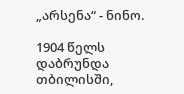„არსენა“ - ნინო.

1904 წელს დაბრუნდა თბილისში,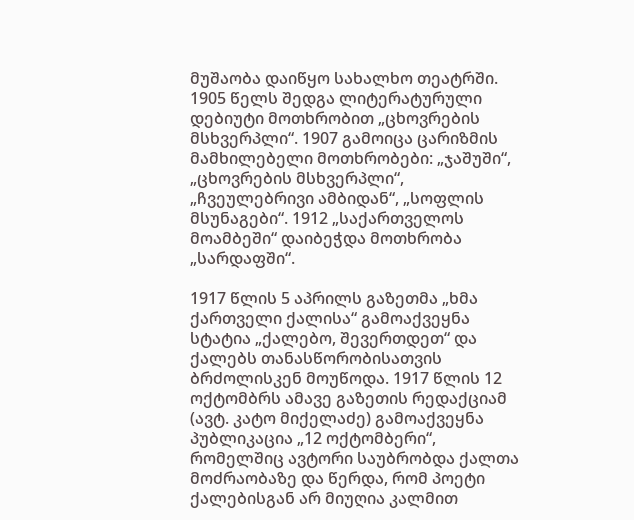მუშაობა დაიწყო სახალხო თეატრში. 1905 წელს შედგა ლიტერატურული დებიუტი მოთხრობით „ცხოვრების მსხვერპლი“. 1907 გამოიცა ცარიზმის მამხილებელი მოთხრობები: „ჯაშუში“, „ცხოვრების მსხვერპლი“, „ჩვეულებრივი ამბიდან“, „სოფლის მსუნაგები“. 1912 „საქართველოს მოამბეში“ დაიბეჭდა მოთხრობა „სარდაფში“.

1917 წლის 5 აპრილს გაზეთმა „ხმა ქართველი ქალისა“ გამოაქვეყნა სტატია „ქალებო, შევერთდეთ“ და ქალებს თანასწორობისათვის ბრძოლისკენ მოუწოდა. 1917 წლის 12 ოქტომბრს ამავე გაზეთის რედაქციამ (ავტ. კატო მიქელაძე) გამოაქვეყნა პუბლიკაცია „12 ოქტომბერი“, რომელშიც ავტორი საუბრობდა ქალთა მოძრაობაზე და წერდა, რომ პოეტი ქალებისგან არ მიუღია კალმით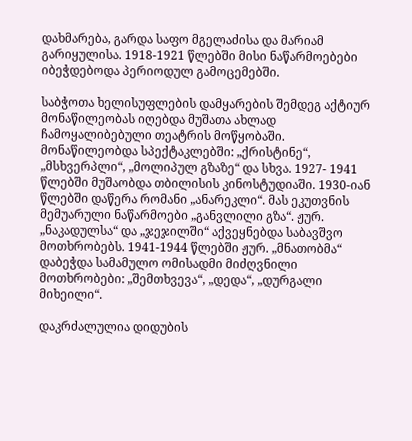დახმარება, გარდა საფო მგელაძისა და მარიამ გარიყულისა. 1918-1921 წლებში მისი ნაწარმოებები იბეჭდებოდა პერიოდულ გამოცემებში.

საბჭოთა ხელისუფლების დამყარების შემდეგ აქტიურ მონაწილეობას იღებდა მუშათა ახლად ჩამოყალიბებული თეატრის მოწყობაში. მონაწილეობდა სპექტაკლებში: „ქრისტინე“, „მსხვერპლი“, „მოლიპულ გზაზე“ და სხვა. 1927- 1941 წლებში მუშაობდა თბილისის კინოსტუდიაში. 1930-იან წლებში დაწერა რომანი „ანარეკლი“. მას ეკუთვნის მემუარული ნაწარმოები „განვლილი გზა“. ჟურ. „ნაკადულსა“ და „ჯეჯილში“ აქვეყნებდა საბავშვო მოთხრობებს. 1941-1944 წლებში ჟურ. „მნათობმა“ დაბეჭდა სამამულო ომისადმი მიძღვნილი მოთხრობები: „შემთხვევა“, „დედა“, „დურგალი მიხეილი“.

დაკრძალულია დიდუბის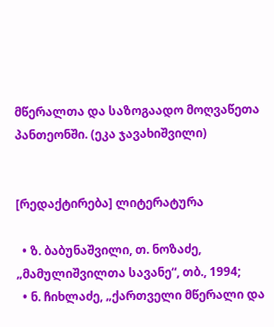მწერალთა და საზოგაადო მოღვაწეთა პანთეონში. (ეკა ჯავახიშვილი)


[რედაქტირება] ლიტერატურა

  • ზ. ბაბუნაშვილი, თ. ნოზაძე, „მამულიშვილთა სავანე“, თბ., 1994;
  • ნ. ჩიხლაძე, „ქართველი მწერალი და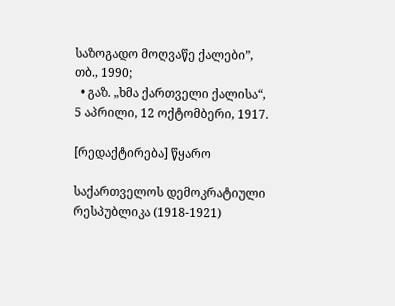საზოგადო მოღვაწე ქალები”, თბ., 1990;
  • გაზ. „ხმა ქართველი ქალისა“, 5 აპრილი, 12 ოქტომბერი, 1917.

[რედაქტირება] წყარო

საქართველოს დემოკრატიული რესპუბლიკა (1918-1921)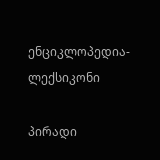ენციკლოპედია-ლექსიკონი

პირადი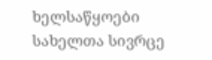ხელსაწყოები
სახელთა სივრცე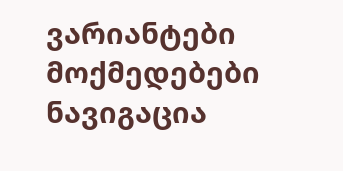ვარიანტები
მოქმედებები
ნავიგაცია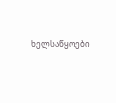ხელსაწყოები